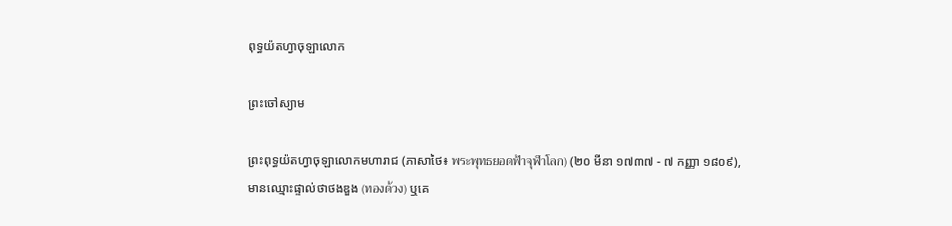ពុទ្ធយ៉តហ្វាចុឡាលោក

ព្រះចៅស្យាម

ព្រះពុទ្ធយ៉តហ្វាចុឡាលោកមហារាជ (ភាសាថៃ៖ พระพุทธยอดฟ้าจุฬาโลก) (២០ មីនា ១៧៣៧ - ៧ កញ្ញា ១៨០៩), មានឈ្មោះផ្ទាល់ថាថងឌួង (ทองด้วง) ឬគេ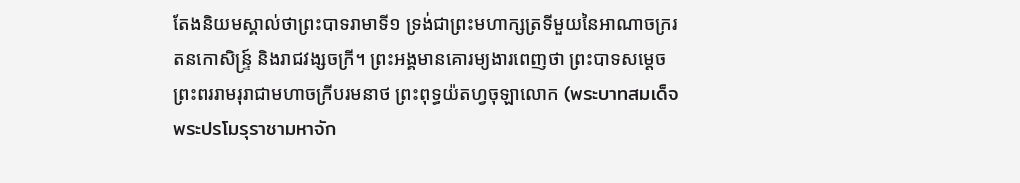តែងនិយមស្គាល់ថាព្រះបាទរាមាទី១ ទ្រង់ជាព្រះមហាក្សត្រទីមួយនៃអាណាចក្ររតនកោសិន្ទ្រ៍ និងរាជវង្សចក្រី។ ព្រះអង្គមានគោរម្យងារពេញថា ព្រះបាទសម្តេចព្រះពររាមរុរាជាមហាចក្រីបរមនាថ ព្រះពុទ្ធយ៉តហ្វចុឡាលោក (พระบาทสมเด็จพระปรโมรุราชามหาจัก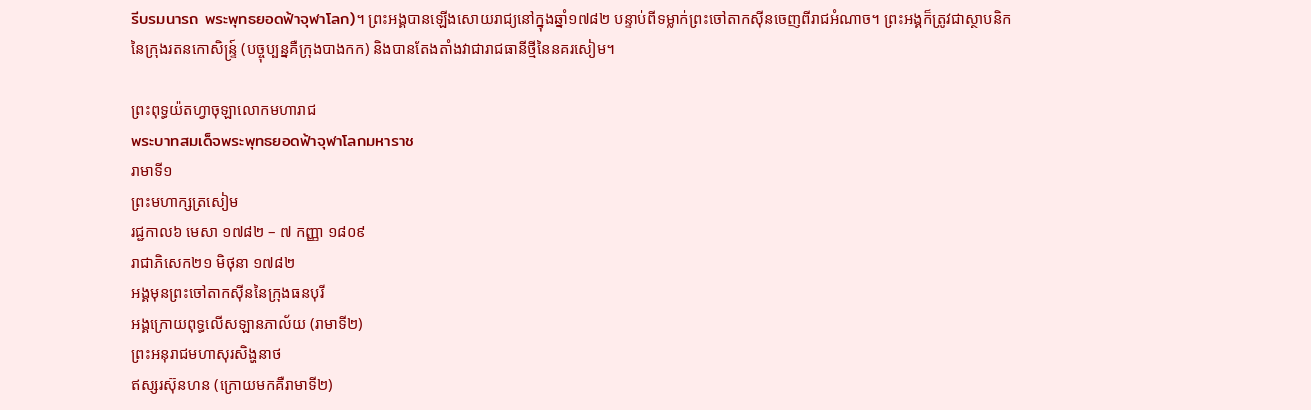รีบรมนารถ พระพุทธยอดฟ้าจุฬาโลก)។ ព្រះអង្គបានឡើងសោយរាជ្យនៅក្នុងឆ្នាំ១៧៨២ បន្ទាប់ពីទម្លាក់ព្រះចៅតាកស៊ីនចេញពីរាជអំណាច។ ព្រះអង្គក៏ត្រូវជាស្ថាបនិកនៃក្រុងរតនកោសិន្ទ្រ៍ (បច្ចុប្បន្នគឺក្រុងបាងកក) និងបានតែងតាំងវាជារាជធានីថ្មីនៃនគរសៀម។

ព្រះពុទ្ធយ៉តហ្វាចុឡាលោកមហារាជ
พระบาทสมเด็จพระพุทธยอดฟ้าจุฬาโลกมหาราช
រាមាទី១
ព្រះមហាក្សត្រសៀម
រជ្ជកាល៦ មេសា ១៧៨២ – ៧ កញ្ញា ១៨០៩
រាជាភិសេក២១ មិថុនា ១៧៨២
អង្គមុនព្រះចៅតាកស៊ីននៃក្រុងធនបុរី
អង្គក្រោយពុទ្ធលើសឡានភាល័យ (រាមាទី២)
ព្រះអនុរាជមហាសុរសិង្ហនាថ
ឥស្សរស៊ុនហន (ក្រោយមកគឺរាមាទី២)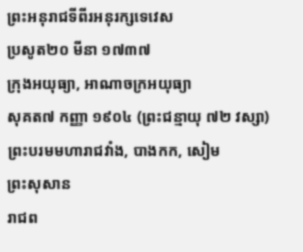ព្រះអនុរាជទីពីរអនុរក្សទេវេស
ប្រសូត២០ មីនា ១៧៣៧
ក្រុងអយុធ្យា, អាណាចក្រអយុធ្យា
សុគត៧ កញ្ញា ១៩០៤ (ព្រះជន្មាយុ ៧២ វស្សា)
ព្រះបរមមហារាជវាំង, បាងកក, សៀម
ព្រះសុសាន
រាជព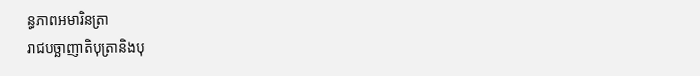ន្ធភាពអមារិនត្រា
រាជបច្ឆាញាតិបុត្រានិងបុ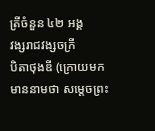ត្រីចំនួន ៤២ អង្គ
វង្សរាជវង្សចក្រី
បិតាថុងឌី (ក្រោយមកមាននាមថា សម្តេចព្រះ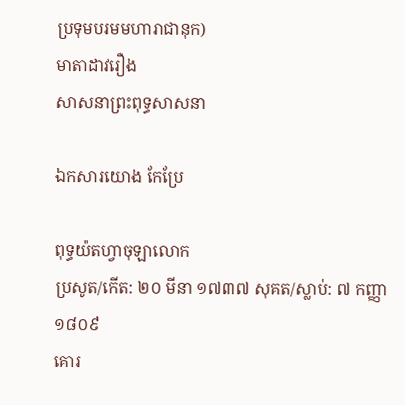ប្រទុមបរមមហារាជានុក)
មាតាដាវរឿង
សាសនាព្រះពុទ្ធសាសនា

ឯកសារយោង កែប្រែ

ពុទ្ធយ៉តហ្វាចុឡាលោក
ប្រសូត/កើត: ២០ មីនា ១៧៣៧ សុគត/ស្លាប់: ៧ កញ្ញា ១៨០៩
គោរ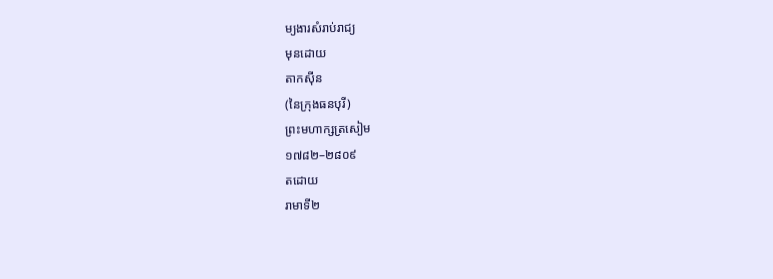ម្យងារសំរាប់រាជ្យ
មុនដោយ
តាកស៊ីន
(នៃក្រុងធនបុរី)
ព្រះមហាក្សត្រសៀម
១៧៨២–២៨០៩
តដោយ
រាមាទី២